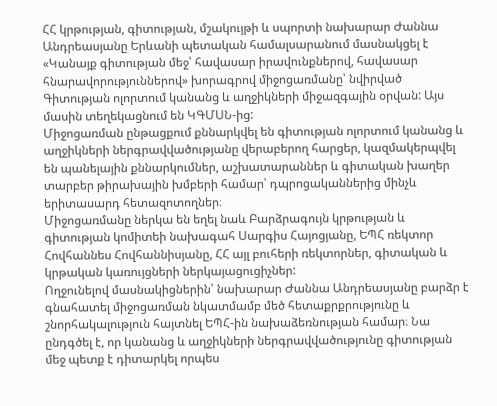ՀՀ կրթության, գիտության, մշակույթի և սպորտի նախարար Ժաննա Անդրեասյանը Երևանի պետական համալսարանում մասնակցել է «Կանայք գիտության մեջ՝ հավասար իրավունքներով, հավասար հնարավորություններով» խորագրով միջոցառմանը՝ նվիրված Գիտության ոլորտում կանանց և աղջիկների միջազգային օրվան: Այս մասին տեղեկացնում են ԿԳՄՍՆ-ից:
Միջոցառման ընթացքում քննարկվել են գիտության ոլորտում կանանց և աղջիկների ներգրավվածությանը վերաբերող հարցեր, կազմակերպվել են պանելային քննարկումներ, աշխատարաններ և գիտական խաղեր տարբեր թիրախային խմբերի համար՝ դպրոցականներից մինչև երիտասարդ հետազոտողներ։
Միջոցառմանը ներկա են եղել նաև Բարձրագույն կրթության և գիտության կոմիտեի նախագահ Սարգիս Հայոցյանը, ԵՊՀ ռեկտոր Հովհաննես Հովհաննիսյանը, ՀՀ այլ բուհերի ռեկտորներ, գիտական և կրթական կառույցների ներկայացուցիչներ:
Ողջունելով մասնակիցներին՝ նախարար Ժաննա Անդրեասյանը բարձր է գնահատել միջոցառման նկատմամբ մեծ հետաքրքրությունը և շնորհակալություն հայտնել ԵՊՀ-ին նախաձեռնության համար։ Նա ընդգծել է, որ կանանց և աղջիկների ներգրավվածությունը գիտության մեջ պետք է դիտարկել որպես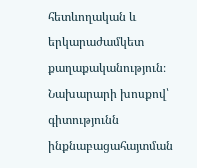հետևողական և երկարաժամկետ քաղաքականություն։
Նախարարի խոսքով՝ գիտությունն ինքնաբացահայտման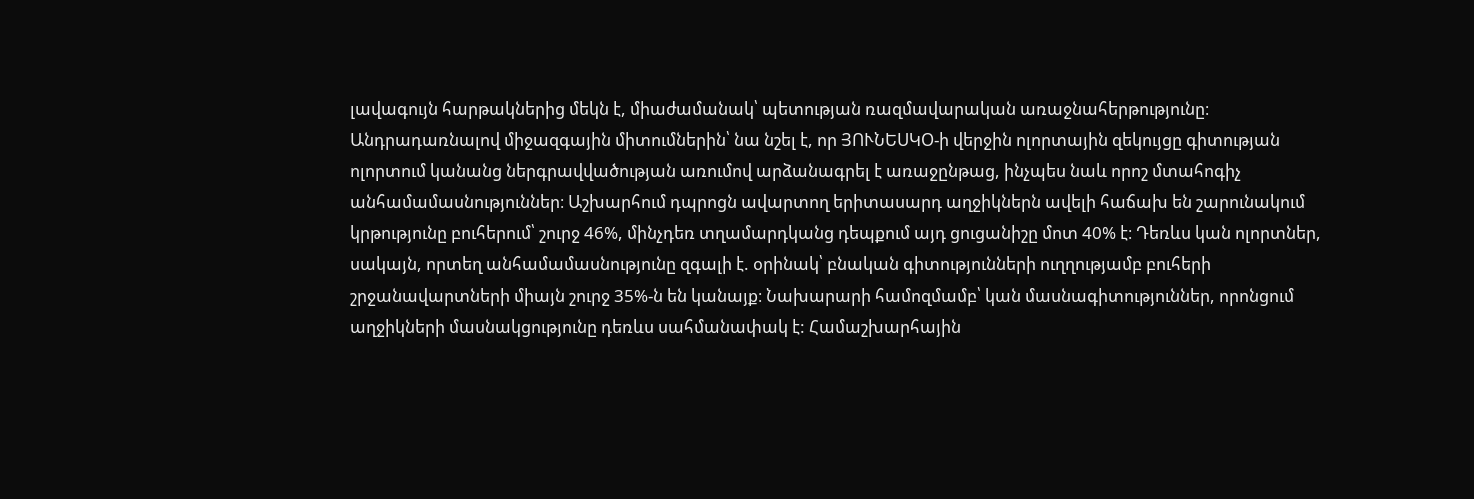լավագույն հարթակներից մեկն է, միաժամանակ՝ պետության ռազմավարական առաջնահերթությունը։ Անդրադառնալով միջազգային միտումներին՝ նա նշել է, որ ՅՈՒՆԵՍԿՕ-ի վերջին ոլորտային զեկույցը գիտության ոլորտում կանանց ներգրավվածության առումով արձանագրել է առաջընթաց, ինչպես նաև որոշ մտահոգիչ անհամամասնություններ։ Աշխարհում դպրոցն ավարտող երիտասարդ աղջիկներն ավելի հաճախ են շարունակում կրթությունը բուհերում՝ շուրջ 46%, մինչդեռ տղամարդկանց դեպքում այդ ցուցանիշը մոտ 40% է։ Դեռևս կան ոլորտներ, սակայն, որտեղ անհամամասնությունը զգալի է. օրինակ՝ բնական գիտությունների ուղղությամբ բուհերի շրջանավարտների միայն շուրջ 35%-ն են կանայք։ Նախարարի համոզմամբ՝ կան մասնագիտություններ, որոնցում աղջիկների մասնակցությունը դեռևս սահմանափակ է: Համաշխարհային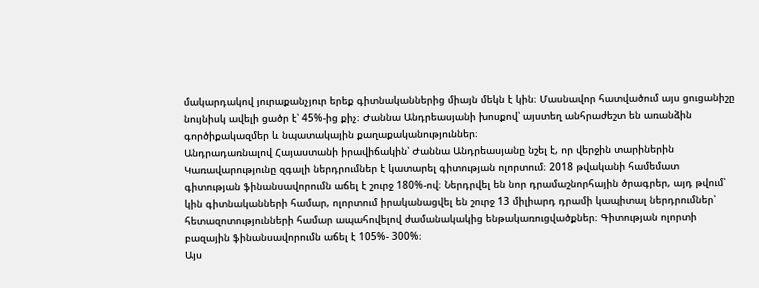մակարդակով յուրաքանչյուր երեք գիտնականներից միայն մեկն է կին։ Մասնավոր հատվածում այս ցուցանիշը նույնիսկ ավելի ցածր է՝ 45%-ից քիչ։ Ժաննա Անդրեասյանի խոսքով՝ այստեղ անհրաժեշտ են առանձին գործիքակազմեր և նպատակային քաղաքականություններ։
Անդրադառնալով Հայաստանի իրավիճակին՝ Ժաննա Անդրեասյանը նշել է, որ վերջին տարիներին Կառավարությունը զգալի ներդրումներ է կատարել գիտության ոլորտում։ 2018 թվականի համեմատ գիտության ֆինանսավորումն աճել է շուրջ 180%-ով։ Ներդրվել են նոր դրամաշնորհային ծրագրեր, այդ թվում՝ կին գիտնականների համար, ոլորտում իրականացվել են շուրջ 13 միլիարդ դրամի կապիտալ ներդրումներ՝ հետազոտությունների համար ապահովելով ժամանակակից ենթակառուցվածքներ։ Գիտության ոլորտի բազային ֆինանսավորումն աճել է 105%- 300%։
Այս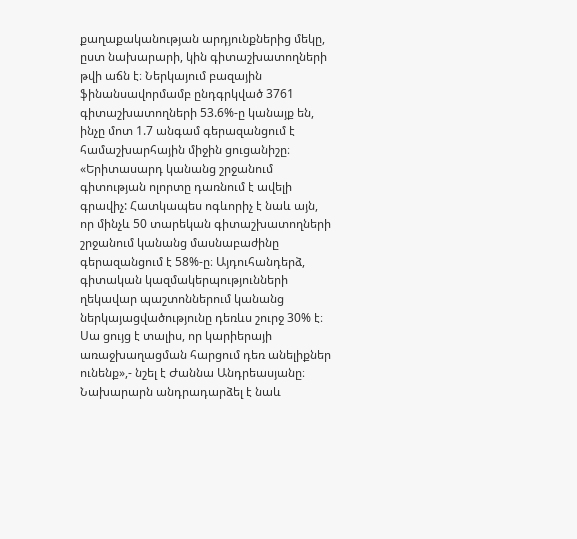քաղաքականության արդյունքներից մեկը, ըստ նախարարի, կին գիտաշխատողների թվի աճն է։ Ներկայում բազային ֆինանսավորմամբ ընդգրկված 3761 գիտաշխատողների 53.6%-ը կանայք են, ինչը մոտ 1.7 անգամ գերազանցում է համաշխարհային միջին ցուցանիշը։
«Երիտասարդ կանանց շրջանում գիտության ոլորտը դառնում է ավելի գրավիչ: Հատկապես ոգևորիչ է նաև այն, որ մինչև 50 տարեկան գիտաշխատողների շրջանում կանանց մասնաբաժինը գերազանցում է 58%-ը։ Այդուհանդերձ, գիտական կազմակերպությունների ղեկավար պաշտոններում կանանց ներկայացվածությունը դեռևս շուրջ 30% է։ Սա ցույց է տալիս, որ կարիերայի առաջխաղացման հարցում դեռ անելիքներ ունենք»,- նշել է Ժաննա Անդրեասյանը։
Նախարարն անդրադարձել է նաև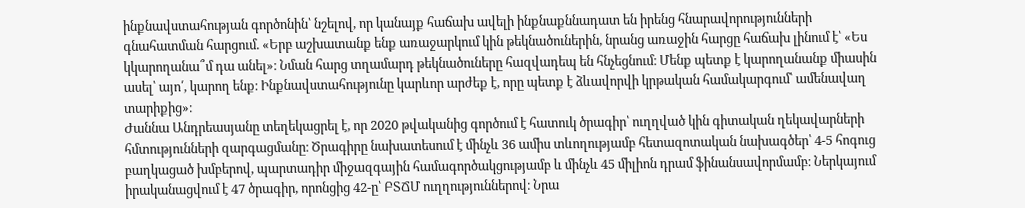ինքնավստահության գործոնին՝ նշելով, որ կանայք հաճախ ավելի ինքնաքննադատ են իրենց հնարավորությունների գնահատման հարցում. «Երբ աշխատանք ենք առաջարկում կին թեկնածուներին, նրանց առաջին հարցը հաճախ լինում է՝ «Ես կկարողանա՞մ դա անել»։ Նման հարց տղամարդ թեկնածուները հազվադեպ են հնչեցնում։ Մենք պետք է կարողանանք միասին ասել՝ այո՛, կարող ենք։ Ինքնավստահությունը կարևոր արժեք է, որը պետք է ձևավորվի կրթական համակարգում՝ ամենավաղ տարիքից»։
Ժաննա Անդրեասյանը տեղեկացրել է, որ 2020 թվականից գործում է հատուկ ծրագիր՝ ուղղված կին գիտական ղեկավարների հմտությունների զարգացմանը։ Ծրագիրը նախատեսում է մինչև 36 ամիս տևողությամբ հետազոտական նախագծեր՝ 4-5 հոգուց բաղկացած խմբերով, պարտադիր միջազգային համագործակցությամբ և մինչև 45 միլիոն դրամ ֆինանսավորմամբ։ Ներկայում իրականացվում է 47 ծրագիր, որոնցից 42-ը՝ ԲՏՃՄ ուղղություններով։ Նրա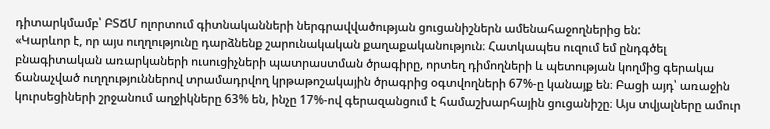դիտարկմամբ՝ ԲՏՃՄ ոլորտում գիտնականների ներգրավվածության ցուցանիշներն ամենահաջողներից են:
«Կարևոր է, որ այս ուղղությունը դարձնենք շարունակական քաղաքականություն։ Հատկապես ուզում եմ ընդգծել բնագիտական առարկաների ուսուցիչների պատրաստման ծրագիրը, որտեղ դիմողների և պետության կողմից գերակա ճանաչված ուղղություններով տրամադրվող կրթաթոշակային ծրագրից օգտվողների 67%-ը կանայք են։ Բացի այդ՝ առաջին կուրսեցիների շրջանում աղջիկները 63% են, ինչը 17%-ով գերազանցում է համաշխարհային ցուցանիշը։ Այս տվյալները ամուր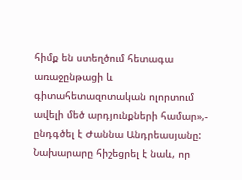հիմք են ստեղծում հետագա առաջընթացի և գիտահետազոտական ոլորտում ավելի մեծ արդյունքների համար»,- ընդգծել է Ժաննա Անդրեասյանը:
Նախարարը հիշեցրել է նաև, որ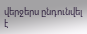վերջերս ընդունվել է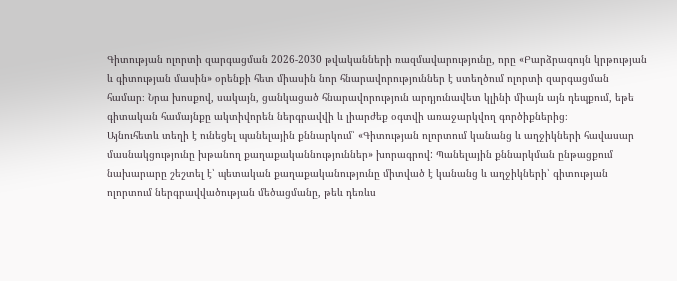Գիտության ոլորտի զարգացման 2026-2030 թվականների ռազմավարությունը, որը «Բարձրագույն կրթության և գիտության մասին» օրենքի հետ միասին նոր հնարավորություններ է ստեղծում ոլորտի զարգացման համար։ Նրա խոսքով, սակայն, ցանկացած հնարավորություն արդյունավետ կլինի միայն այն դեպքում, եթե գիտական համայնքը ակտիվորեն ներգրավվի և լիարժեք օգտվի առաջարկվող գործիքներից։
Այնուհետև տեղի է ունեցել պանելային քննարկում՝ «Գիտության ոլորտում կանանց և աղջիկների հավասար մասնակցությունը խթանող քաղաքականնություններ» խորագրով: Պանելային քննարկման ընթացքում նախարարը շեշտել է՝ պետական քաղաքականությունը միտված է կանանց և աղջիկների՝ գիտության ոլորտում ներգրավվածության մեծացմանը, թեև դեռևս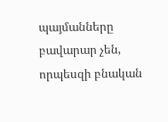պայմանները բավարար չեն, որպեսզի բնական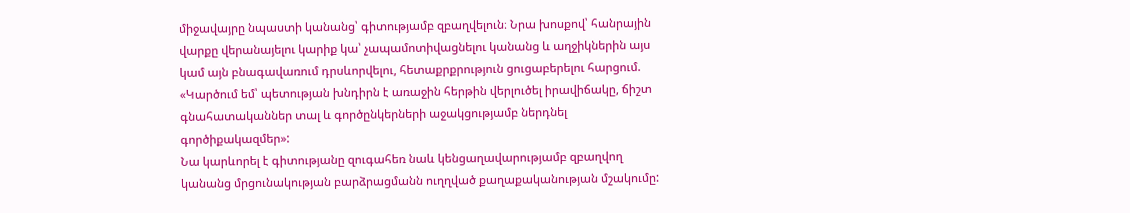միջավայրը նպաստի կանանց՝ գիտությամբ զբաղվելուն։ Նրա խոսքով՝ հանրային վարքը վերանայելու կարիք կա՝ չապամոտիվացնելու կանանց և աղջիկներին այս կամ այն բնագավառում դրսևորվելու, հետաքրքրություն ցուցաբերելու հարցում. «Կարծում եմ՝ պետության խնդիրն է առաջին հերթին վերլուծել իրավիճակը, ճիշտ գնահատականներ տալ և գործընկերների աջակցությամբ ներդնել գործիքակազմեր»:
Նա կարևորել է գիտությանը զուգահեռ նաև կենցաղավարությամբ զբաղվող կանանց մրցունակության բարձրացմանն ուղղված քաղաքականության մշակումը: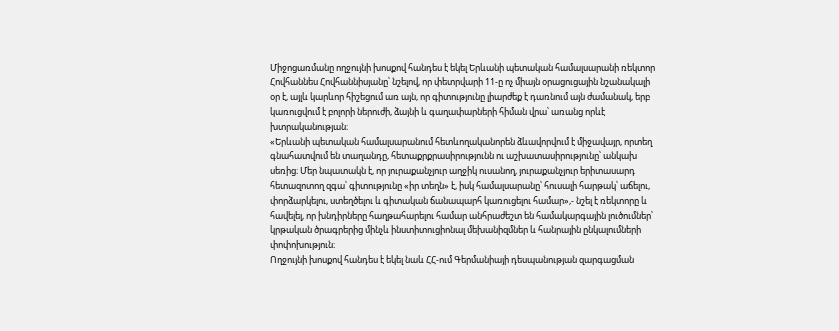Միջոցառմանը ողջույնի խոսքով հանդես է եկել Երևանի պետական համալսարանի ռեկտոր Հովհաննես Հովհաննիսյանը՝ նշելով, որ փետրվարի 11-ը ոչ միայն օրացուցային նշանակալի օր է, այլև կարևոր հիշեցում առ այն, որ գիտությունը լիարժեք է դառնում այն ժամանակ, երբ կառուցվում է բոլորի ներուժի, ձայնի և գաղափարների հիման վրա՝ առանց որևէ խտրականության։
«Երևանի պետական համալսարանում հետևողականորեն ձևավորվում է միջավայր, որտեղ գնահատվում են տաղանդը, հետաքրքրասիրությունն ու աշխատասիրությունը՝ անկախ սեռից։ Մեր նպատակն է, որ յուրաքանչյուր աղջիկ ուսանող, յուրաքանչյուր երիտասարդ հետազոտող զգա՝ գիտությունը «իր տեղն» է, իսկ համալսարանը՝ հուսալի հարթակ՝ աճելու, փորձարկելու, ստեղծելու և գիտական ճանապարհ կառուցելու համար»,- նշել է ռեկտորը և հավելել, որ խնդիրները հաղթահարելու համար անհրաժեշտ են համակարգային լուծումներ՝ կրթական ծրագրերից մինչև ինստիտուցիոնալ մեխանիզմներ և հանրային ընկալումների փոփոխություն։
Ողջույնի խոսքով հանդես է եկել նաև ՀՀ-ում Գերմանիայի դեսպանության զարգացման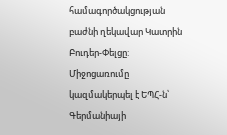համագործակցության բաժնի ղեկավար Կատրին Բուդեր-Փելցը:
Միջոցառումը կազմակերպել է ԵՊՀ-ն՝ Գերմանիայի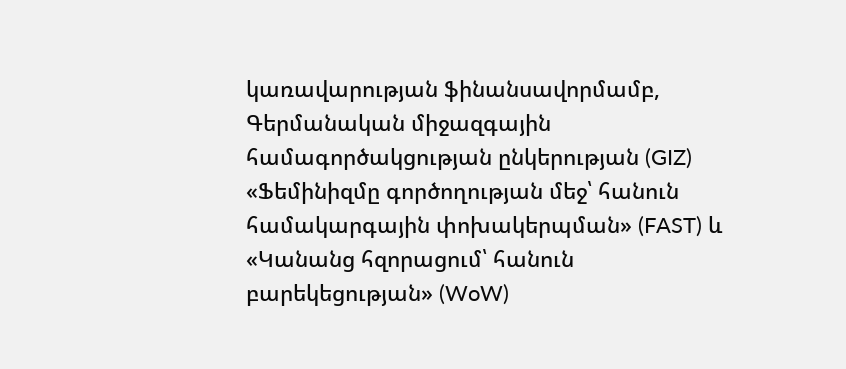կառավարության ֆինանսավորմամբ, Գերմանական միջազգային համագործակցության ընկերության (GIZ) «Ֆեմինիզմը գործողության մեջ՝ հանուն համակարգային փոխակերպման» (FAST) և «Կանանց հզորացում՝ հանուն բարեկեցության» (WoW)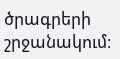ծրագրերի շրջանակում։